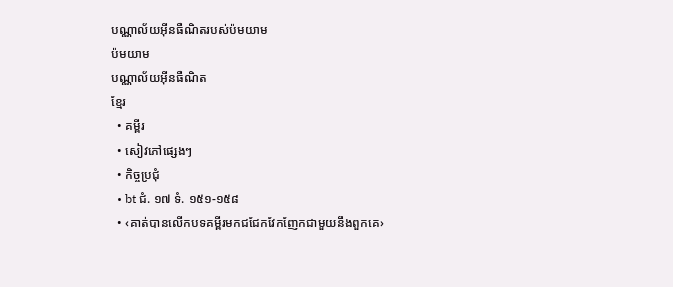បណ្ណាល័យអ៊ីនធឺណិតរបស់ប៉មយាម
ប៉មយាម
បណ្ណាល័យអ៊ីនធឺណិត
ខ្មែរ
  • គម្ពីរ
  • សៀវភៅផ្សេងៗ
  • កិច្ចប្រជុំ
  • bt ជំ. ១៧ ទំ. ១៥១-១៥៨
  • ‹គាត់បានលើកបទគម្ពីរមកជជែកវែកញែកជាមួយនឹងពួកគេ›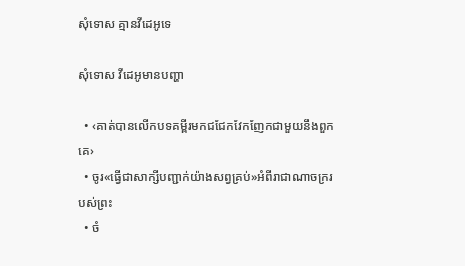សុំទោស គ្មានវីដេអូទេ

សុំទោស វីដេអូមានបញ្ហា

  • ‹គាត់បានលើកបទគម្ពីរមកជជែកវែកញែកជាមួយនឹងពួកគេ›
  • ចូរ«ធ្វើជាសាក្សីបញ្ជាក់យ៉ាងសព្វគ្រប់»អំពីរាជាណាចក្ររបស់ព្រះ
  • ចំ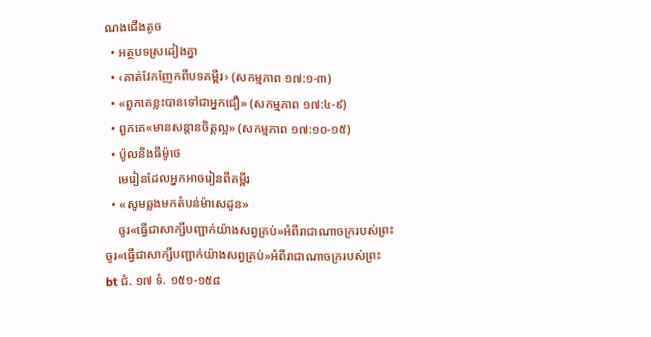ណងជើងតូច
  • អត្ថបទស្រដៀងគ្នា
  • ‹គាត់វែកញែកពីបទគម្ពីរ› (សកម្មភាព ១៧:១-៣)
  • «ពួកគេខ្លះបានទៅជាអ្នកជឿ» (សកម្មភាព ១៧:៤-៩)
  • ពួកគេ«មានសន្ដានចិត្តល្អ» (សកម្មភាព ១៧:១០-១៥)
  • ប៉ូលនិងធីម៉ូថេ
    មេរៀនដែលអ្នកអាចរៀនពីគម្ពីរ
  • «សូមឆ្លងមកតំបន់ម៉ាសេដូន»
    ចូរ«ធ្វើជាសាក្សីបញ្ជាក់យ៉ាងសព្វគ្រប់»អំពីរាជាណាចក្ររបស់ព្រះ
ចូរ«ធ្វើជាសាក្សីបញ្ជាក់យ៉ាងសព្វគ្រប់»អំពីរាជាណាចក្ររបស់ព្រះ
bt ជំ. ១៧ ទំ. ១៥១-១៥៨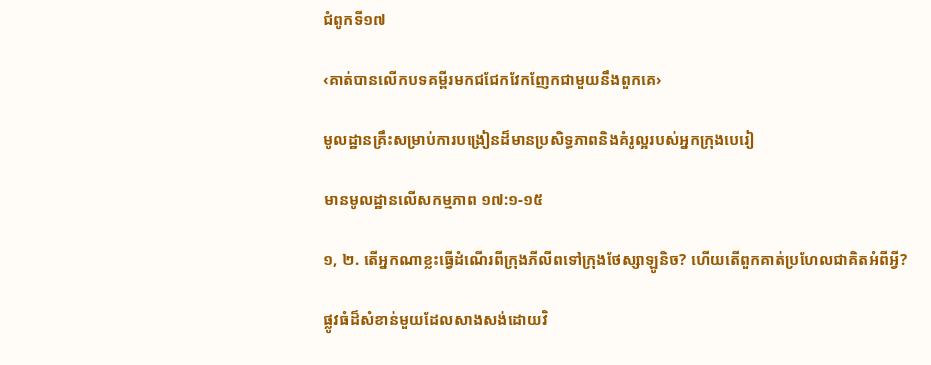ជំពូកទី១៧

‹គាត់បានលើកបទគម្ពីរមកជជែកវែកញែកជាមួយនឹងពួកគេ›

មូលដ្ឋានគ្រឹះសម្រាប់ការបង្រៀនដ៏មានប្រសិទ្ធភាពនិងគំរូល្អរបស់អ្នកក្រុងបេរៀ

មានមូលដ្ឋានលើសកម្មភាព ១៧:១-១៥

១, ២. តើអ្នកណាខ្លះធ្វើដំណើរពីក្រុងភីលីពទៅក្រុងថែស្សាឡូនិច? ហើយតើពួកគាត់ប្រហែលជាគិតអំពីអ្វី?

ផ្លូវធំដ៏សំខាន់មួយដែលសាងសង់ដោយវិ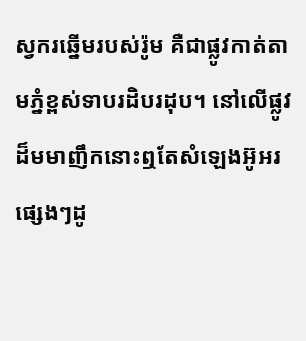ស្វករឆ្នើមរបស់រ៉ូម គឺជាផ្លូវកាត់តាមភ្នំខ្ពស់ទាបរដិបរដុប។ នៅលើផ្លូវដ៏មមាញឹកនោះឮតែសំឡេងអ៊ូអរផ្សេងៗដូ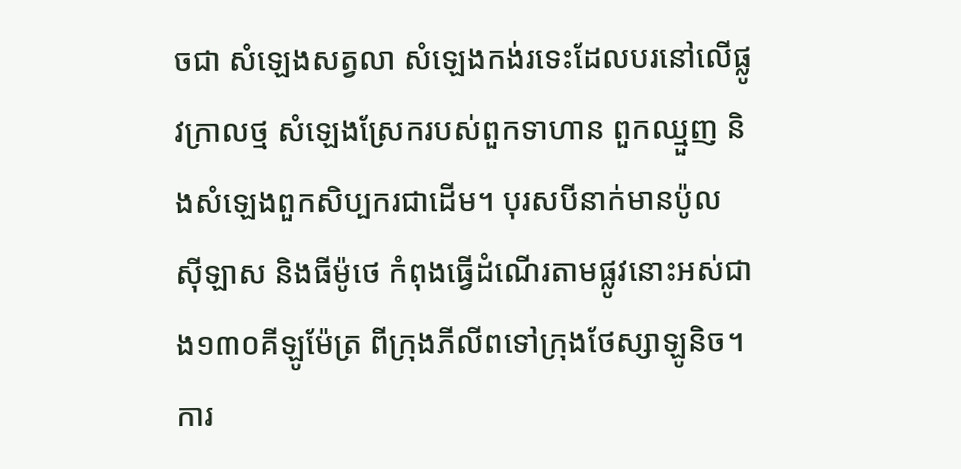ចជា សំឡេងសត្វលា សំឡេងកង់រទេះដែលបរនៅលើផ្លូវក្រាលថ្ម សំឡេងស្រែករបស់ពួកទាហាន ពួកឈ្មួញ និងសំឡេងពួកសិប្បករជាដើម។ បុរសបីនាក់មានប៉ូល ស៊ីឡាស និងធីម៉ូថេ កំពុងធ្វើដំណើរតាមផ្លូវនោះអស់ជាង១៣០គីឡូម៉ែត្រ ពីក្រុងភីលីពទៅក្រុងថែស្សាឡូនិច។ ការ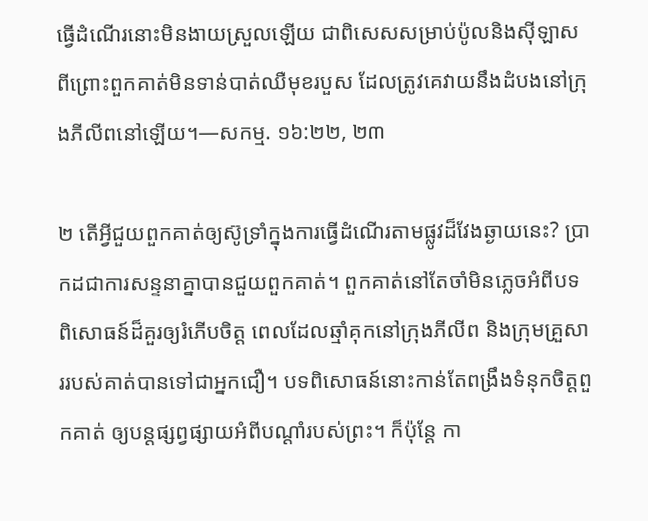ធ្វើដំណើរនោះមិនងាយស្រួលឡើយ ជាពិសេសសម្រាប់ប៉ូលនិងស៊ីឡាស ពីព្រោះពួកគាត់មិនទាន់បាត់ឈឺមុខរបួស ដែលត្រូវគេវាយនឹងដំបងនៅក្រុងភីលីពនៅឡើយ។—សកម្ម. ១៦:២២, ២៣

២ តើអ្វីជួយពួកគាត់ឲ្យស៊ូទ្រាំក្នុងការធ្វើដំណើរតាមផ្លូវដ៏វែងឆ្ងាយនេះ? ប្រាកដជាការសន្ទនាគ្នាបានជួយពួកគាត់។ ពួកគាត់នៅតែចាំមិនភ្លេចអំពីបទពិសោធន៍ដ៏គួរឲ្យរំភើបចិត្ត ពេលដែលឆ្មាំគុកនៅក្រុងភីលីព និងក្រុមគ្រួសាររបស់គាត់បានទៅជាអ្នកជឿ។ បទពិសោធន៍នោះកាន់តែពង្រឹងទំនុកចិត្តពួកគាត់ ឲ្យបន្តផ្សព្វផ្សាយអំពីបណ្ដាំរបស់ព្រះ។ ក៏ប៉ុន្តែ កា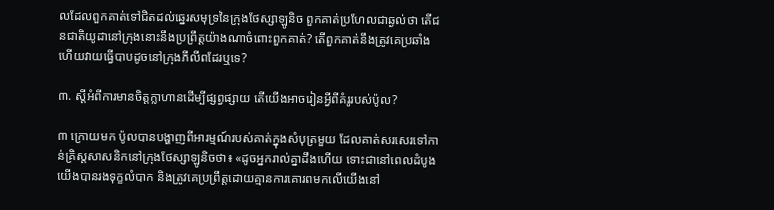លដែលពួកគាត់ទៅជិតដល់ឆ្នេរសមុទ្រនៃក្រុងថែស្សាឡូនិច ពួកគាត់ប្រហែលជាឆ្ងល់ថា តើជនជាតិយូដានៅក្រុងនោះនឹងប្រព្រឹត្តយ៉ាងណាចំពោះពួកគាត់? តើពួកគាត់នឹងត្រូវគេប្រឆាំង ហើយវាយធ្វើបាបដូចនៅក្រុងភីលីពដែរឬទេ?

៣. ស្ដីអំពីការមានចិត្តក្លាហានដើម្បីផ្សព្វផ្សាយ តើយើងអាចរៀនអ្វីពីគំរូរបស់ប៉ូល?

៣ ក្រោយមក ប៉ូលបានបង្ហាញពីអារម្មណ៍របស់គាត់ក្នុងសំបុត្រមួយ ដែលគាត់សរសេរទៅកាន់គ្រិស្តសាសនិកនៅក្រុងថែស្សាឡូនិចថា៖ «ដូចអ្នករាល់គ្នាដឹងហើយ ទោះជានៅពេលដំបូងយើងបានរងទុក្ខលំបាក និងត្រូវគេប្រព្រឹត្តដោយគ្មានការគោរពមកលើយើងនៅ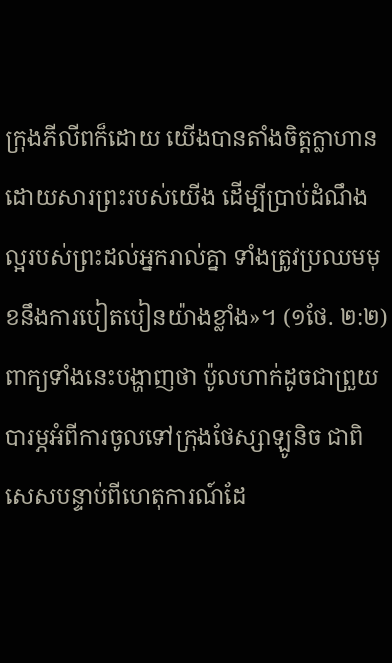ក្រុងភីលីពក៏ដោយ យើងបានតាំងចិត្តក្លាហានដោយសារព្រះរបស់យើង ដើម្បីប្រាប់ដំណឹងល្អរបស់ព្រះដល់អ្នករាល់គ្នា ទាំងត្រូវប្រឈមមុខនឹងការបៀតបៀនយ៉ាងខ្លាំង»។ (១ថែ. ២:២) ពាក្យទាំងនេះបង្ហាញថា ប៉ូលហាក់ដូចជាព្រួយបារម្ភអំពីការចូលទៅក្រុងថែស្សាឡូនិច ជាពិសេសបន្ទាប់ពីហេតុការណ៍ដែ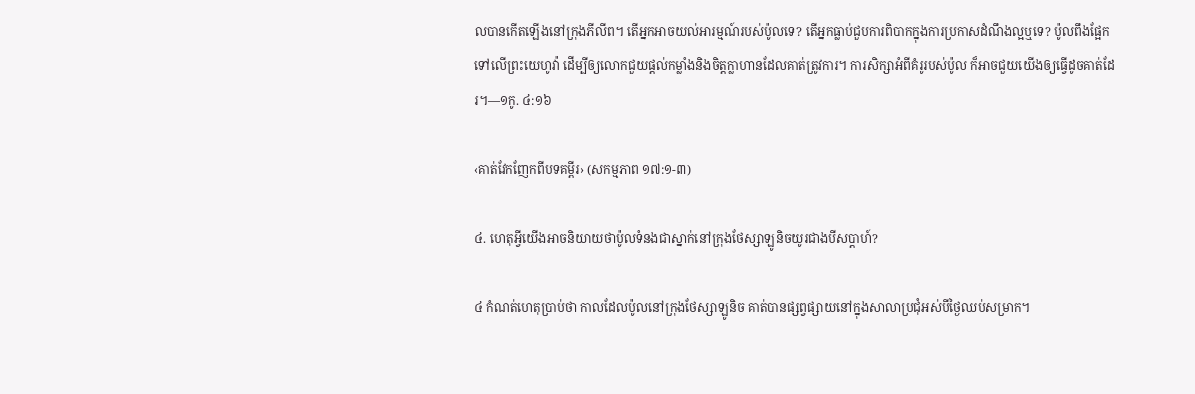លបានកើតឡើងនៅក្រុងភីលីព។ តើអ្នកអាចយល់អារម្មណ៍របស់ប៉ូលទេ? តើអ្នកធ្លាប់ជួបការពិបាកក្នុងការប្រកាសដំណឹងល្អឬទេ? ប៉ូលពឹងផ្អែកទៅលើព្រះយេហូវ៉ា ដើម្បីឲ្យលោកជួយផ្ដល់កម្លាំងនិងចិត្តក្លាហានដែលគាត់ត្រូវការ។ ការសិក្សាអំពីគំរូរបស់ប៉ូល ក៏អាចជួយយើងឲ្យធ្វើដូចគាត់ដែរ។—១កូ. ៤:១៦

‹គាត់វែកញែកពីបទគម្ពីរ› (សកម្មភាព ១៧:១-៣)

៤. ហេតុអ្វីយើងអាចនិយាយថាប៉ូលទំនងជាស្នាក់នៅក្រុងថែស្សាឡូនិចយូរជាងបីសប្ដាហ៍?

៤ កំណត់ហេតុប្រាប់ថា កាលដែលប៉ូលនៅក្រុងថែស្សាឡូនិច គាត់បានផ្សព្វផ្សាយនៅក្នុងសាលាប្រជុំអស់បីថ្ងៃឈប់សម្រាក។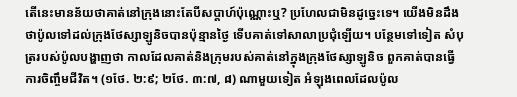តើនេះមានន័យថាគាត់នៅក្រុងនោះតែបីសប្ដាហ៍ប៉ុណ្ណោះឬ? ប្រហែលជាមិនដូច្នេះទេ។ យើងមិនដឹងថាប៉ូលទៅដល់ក្រុងថែស្សាឡូនិចបានប៉ុន្មានថ្ងៃ ទើបគាត់ទៅសាលាប្រជុំឡើយ។ បន្ថែមទៅទៀត សំបុត្ររបស់ប៉ូលបង្ហាញថា កាលដែលគាត់និងក្រុមរបស់គាត់នៅក្នុងក្រុងថែស្សាឡូនិច ពួកគាត់បានធ្វើការចិញ្ចឹមជីវិត។ (១ថែ. ២:៩; ២ថែ. ៣:៧, ៨) ណាមួយទៀត អំឡុងពេលដែលប៉ូល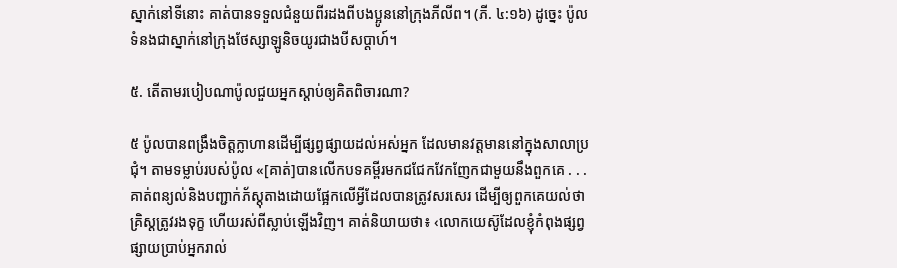ស្នាក់នៅទីនោះ គាត់បានទទួលជំនួយពីរដងពីបងប្អូននៅក្រុងភីលីព។ (ភី. ៤:១៦) ដូច្នេះ ប៉ូលទំនងជាស្នាក់នៅក្រុងថែស្សាឡូនិចយូរជាងបីសប្ដាហ៍។

៥. តើតាមរបៀបណាប៉ូលជួយអ្នកស្ដាប់ឲ្យគិតពិចារណា?

៥ ប៉ូលបានពង្រឹងចិត្តក្លាហានដើម្បីផ្សព្វផ្សាយដល់អស់អ្នក ដែលមានវត្តមាននៅក្នុងសាលាប្រជុំ។ តាមទម្លាប់របស់ប៉ូល «[គាត់]បានលើកបទគម្ពីរមកជជែកវែកញែកជាមួយនឹងពួកគេ . . . គាត់ពន្យល់និងបញ្ជាក់ភ័ស្តុតាងដោយផ្អែកលើអ្វីដែលបានត្រូវសរសេរ ដើម្បីឲ្យពួកគេយល់ថាគ្រិស្តត្រូវរងទុក្ខ ហើយរស់ពីស្លាប់ឡើងវិញ។ គាត់និយាយថា៖ ‹លោកយេស៊ូដែលខ្ញុំកំពុងផ្សព្វផ្សាយប្រាប់អ្នករាល់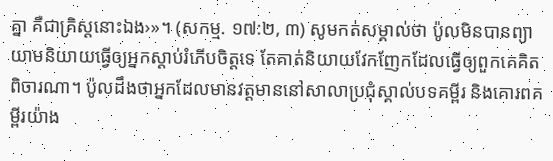គ្នា គឺជាគ្រិស្តនោះឯង›»។ (សកម្ម. ១៧:២, ៣) សូមកត់សម្គាល់ថា ប៉ូលមិនបានព្យាយាមនិយាយធ្វើឲ្យអ្នកស្ដាប់រំភើបចិត្តទេ តែគាត់និយាយវែកញែកដែលធ្វើឲ្យពួកគេគិតពិចារណា។ ប៉ូលដឹងថាអ្នកដែលមានវត្តមាននៅសាលាប្រជុំស្គាល់បទគម្ពីរ និងគោរពគម្ពីរយ៉ាង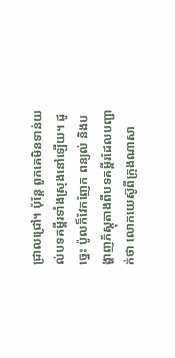ជ្រាលជ្រៅ។ ប៉ុន្តែ ពួកគេមិនទាន់យល់បទគម្ពីរទាំងស្រុងនៅឡើយ។ ដូច្នេះ ប៉ូលក៏វែកញែក ពន្យល់ និងបង្ហាញភ័ស្តុតាងពីបទគម្ពីរដែលបញ្ជាក់ថា លោកយេស៊ូពីក្រុងណាសា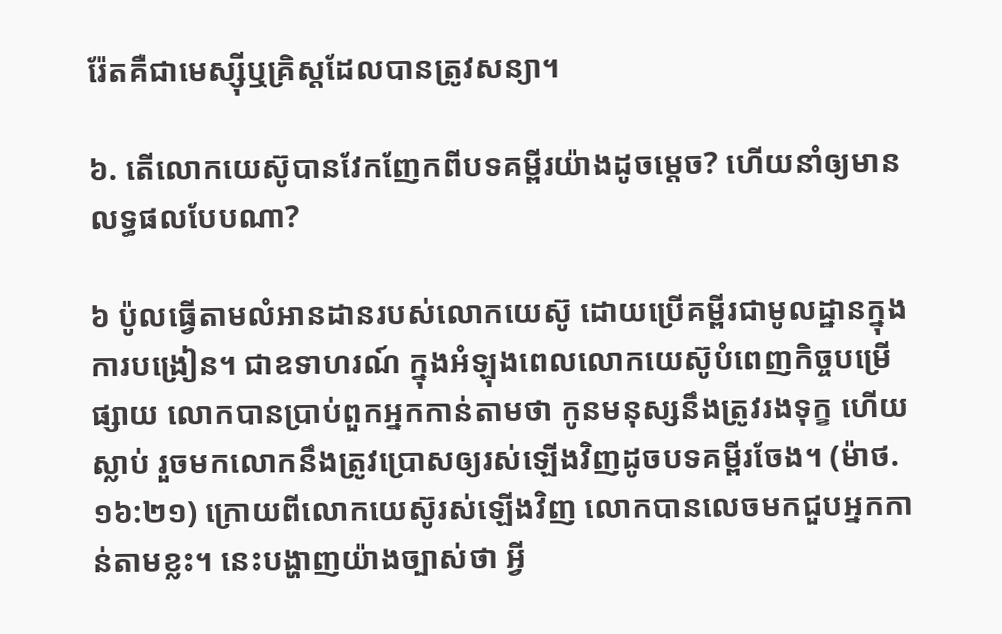រ៉ែតគឺជាមេស្ស៊ីឬគ្រិស្តដែលបានត្រូវសន្យា។

៦. តើលោកយេស៊ូបានវែកញែកពីបទគម្ពីរយ៉ាងដូចម្ដេច? ហើយនាំឲ្យមានលទ្ធផលបែបណា?

៦ ប៉ូលធ្វើតាមលំអានដានរបស់លោកយេស៊ូ ដោយប្រើគម្ពីរជាមូលដ្ឋានក្នុងការបង្រៀន។ ជាឧទាហរណ៍ ក្នុងអំឡុងពេលលោកយេស៊ូបំពេញកិច្ចបម្រើផ្សាយ លោកបានប្រាប់ពួកអ្នកកាន់តាមថា កូនមនុស្សនឹងត្រូវរងទុក្ខ ហើយស្លាប់ រួចមកលោកនឹងត្រូវប្រោសឲ្យរស់ឡើងវិញដូចបទគម្ពីរចែង។ (ម៉ាថ. ១៦:២១) ក្រោយពីលោកយេស៊ូរស់ឡើងវិញ លោកបានលេចមកជួបអ្នកកាន់តាមខ្លះ។ នេះបង្ហាញយ៉ាងច្បាស់ថា អ្វី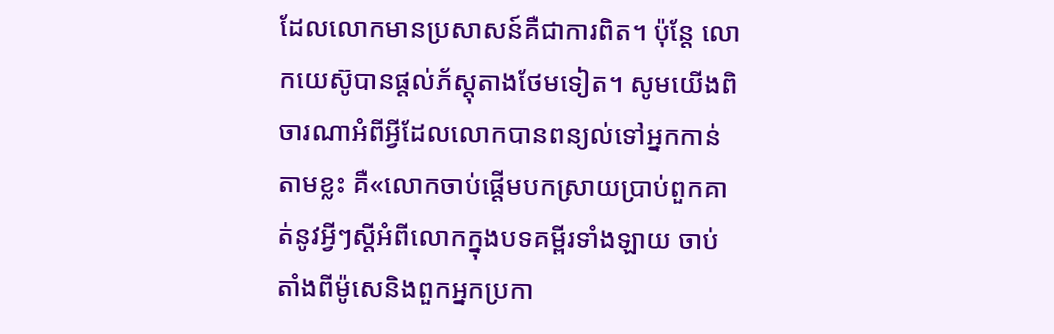ដែលលោកមានប្រសាសន៍គឺជាការពិត។ ប៉ុន្តែ លោកយេស៊ូបានផ្ដល់ភ័ស្តុតាងថែមទៀត។ សូមយើងពិចារណាអំពីអ្វីដែលលោកបានពន្យល់ទៅអ្នកកាន់តាមខ្លះ គឺ«លោកចាប់ផ្ដើមបកស្រាយប្រាប់ពួកគាត់នូវអ្វីៗស្ដីអំពីលោកក្នុងបទគម្ពីរទាំងឡាយ ចាប់តាំងពីម៉ូសេនិងពួកអ្នកប្រកា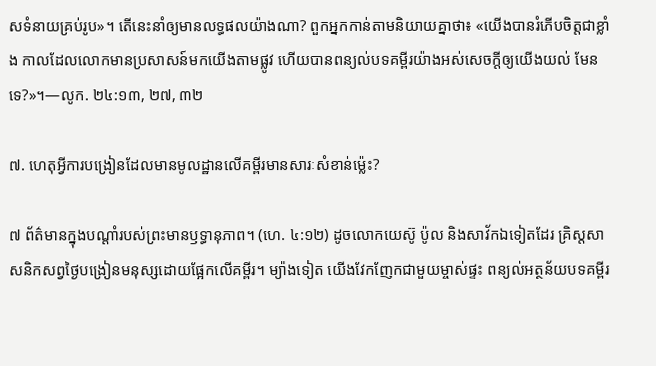សទំនាយគ្រប់រូប»។ តើនេះនាំឲ្យមានលទ្ធផលយ៉ាងណា? ពួកអ្នកកាន់តាមនិយាយគ្នាថា៖ «យើងបានរំភើបចិត្តជាខ្លាំង កាលដែលលោកមានប្រសាសន៍មកយើងតាមផ្លូវ ហើយបានពន្យល់បទគម្ពីរយ៉ាងអស់សេចក្ដីឲ្យយើងយល់ មែនទេ?»។—លូក. ២៤:១៣, ២៧, ៣២

៧. ហេតុអ្វីការបង្រៀនដែលមានមូលដ្ឋានលើគម្ពីរមានសារៈសំខាន់ម្ល៉េះ?

៧ ព័ត៌មានក្នុងបណ្ដាំរបស់ព្រះមានឫទ្ធានុភាព។ (ហេ. ៤:១២) ដូចលោកយេស៊ូ ប៉ូល និងសាវ័កឯទៀតដែរ គ្រិស្តសាសនិកសព្វថ្ងៃបង្រៀនមនុស្សដោយផ្អែកលើគម្ពីរ។ ម្យ៉ាងទៀត យើងវែកញែកជាមួយម្ចាស់ផ្ទះ ពន្យល់អត្ថន័យបទគម្ពីរ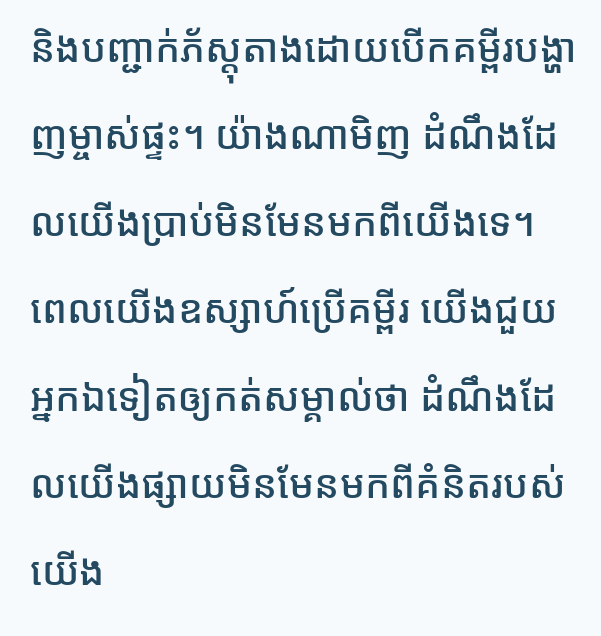និងបញ្ជាក់ភ័ស្តុតាងដោយបើកគម្ពីរបង្ហាញម្ចាស់ផ្ទះ។ យ៉ាងណាមិញ ដំណឹងដែលយើងប្រាប់មិនមែនមកពីយើងទេ។ ពេលយើងឧស្សាហ៍ប្រើគម្ពីរ យើងជួយអ្នកឯទៀតឲ្យកត់សម្គាល់ថា ដំណឹងដែលយើងផ្សាយមិនមែនមកពីគំនិតរបស់យើង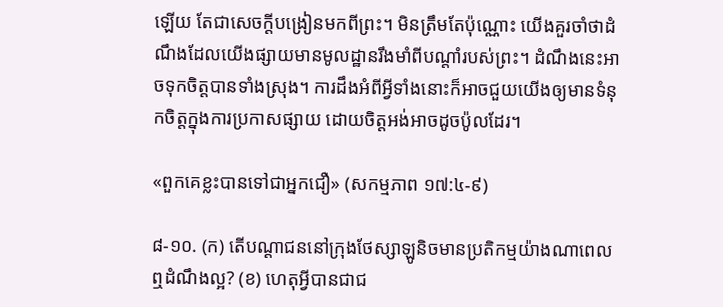ឡើយ តែជាសេចក្ដីបង្រៀនមកពីព្រះ។ មិនត្រឹមតែប៉ុណ្ណោះ យើងគួរចាំថាដំណឹងដែលយើងផ្សាយមានមូលដ្ឋានរឹងមាំពីបណ្ដាំរបស់ព្រះ។ ដំណឹងនេះអាចទុកចិត្តបានទាំងស្រុង។ ការដឹងអំពីអ្វីទាំងនោះក៏អាចជួយយើងឲ្យមានទំនុកចិត្តក្នុងការប្រកាសផ្សាយ ដោយចិត្តអង់អាចដូចប៉ូលដែរ។

«ពួកគេខ្លះបានទៅជាអ្នកជឿ» (សកម្មភាព ១៧:៤-៩)

៨-១០. (ក) តើបណ្ដាជននៅក្រុងថែស្សាឡូនិចមានប្រតិកម្មយ៉ាងណាពេលឮដំណឹងល្អ? (ខ) ហេតុអ្វីបានជាជ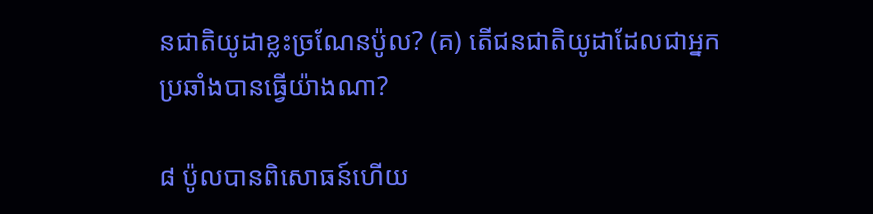នជាតិយូដាខ្លះច្រណែនប៉ូល? (គ) តើជនជាតិយូដាដែលជាអ្នកប្រឆាំងបានធ្វើយ៉ាងណា?

៨ ប៉ូលបានពិសោធន៍ហើយ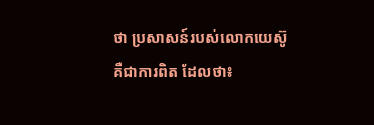ថា ប្រសាសន៍របស់លោកយេស៊ូគឺជាការពិត ដែលថា៖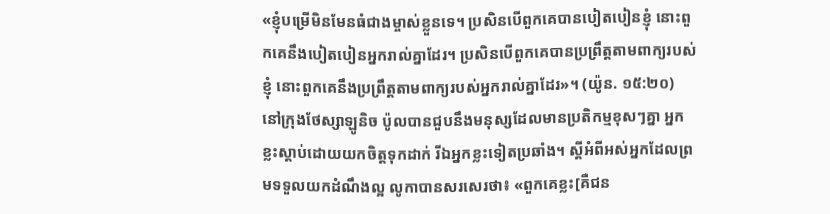«ខ្ញុំបម្រើមិនមែនធំជាងម្ចាស់ខ្លួនទេ។ ប្រសិនបើពួកគេបានបៀតបៀនខ្ញុំ នោះពួកគេនឹងបៀតបៀនអ្នករាល់គ្នាដែរ។ ប្រសិនបើពួកគេបានប្រព្រឹត្តតាមពាក្យរបស់ខ្ញុំ នោះពួកគេនឹងប្រព្រឹត្តតាមពាក្យរបស់អ្នករាល់គ្នាដែរ»។ (យ៉ូន. ១៥:២០) នៅក្រុងថែស្សាឡូនិច ប៉ូលបានជួបនឹងមនុស្សដែលមានប្រតិកម្មខុសៗគ្នា អ្នកខ្លះស្ដាប់ដោយយកចិត្តទុកដាក់ រីឯអ្នកខ្លះទៀតប្រឆាំង។ ស្ដីអំពីអស់អ្នកដែលព្រមទទួលយកដំណឹងល្អ លូកាបានសរសេរថា៖ «ពួកគេខ្លះ[គឺជន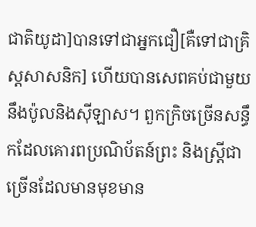ជាតិយូដា]បានទៅជាអ្នកជឿ[គឺទៅជាគ្រិស្តសាសនិក] ហើយបានសេពគប់ជាមួយនឹងប៉ូលនិងស៊ីឡាស។ ពួកក្រិចច្រើនសន្ធឹកដែលគោរពប្រណិប័តន៍ព្រះ និងស្ត្រីជាច្រើនដែលមានមុខមាន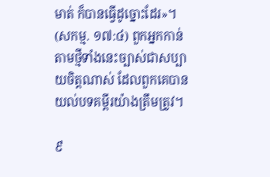មាត់ ក៏បានធ្វើដូច្នោះដែរ»។ (សកម្ម. ១៧:៤) ពួកអ្នកកាន់តាមថ្មីទាំងនេះច្បាស់ជាសប្បាយចិត្តណាស់ ដែលពួកគេបានយល់បទគម្ពីរយ៉ាងត្រឹមត្រូវ។

៩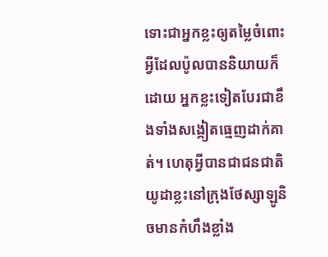ទោះជាអ្នកខ្លះឲ្យតម្លៃចំពោះអ្វីដែលប៉ូលបាននិយាយក៏ដោយ អ្នកខ្លះទៀតបែរជាខឹងទាំងសង្កៀតធ្មេញដាក់គាត់។ ហេតុអ្វីបានជាជនជាតិយូដាខ្លះនៅក្រុងថែស្សាឡូនិចមានកំហឹងខ្លាំង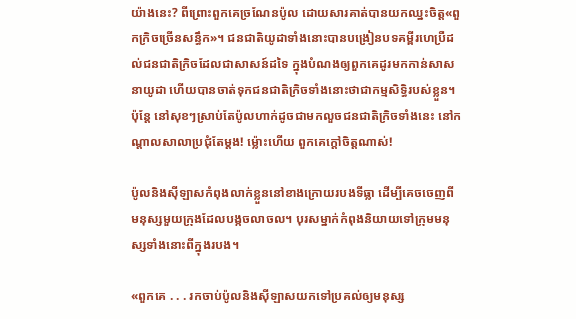យ៉ាងនេះ? ពីព្រោះពួកគេច្រណែនប៉ូល ដោយសារគាត់បានយកឈ្នះចិត្ត«ពួកក្រិចច្រើនសន្ធឹក»។ ជនជាតិយូដាទាំងនោះបានបង្រៀនបទគម្ពីរហេប្រឺដល់ជនជាតិក្រិចដែលជាសាសន៍ដទៃ ក្នុងបំណងឲ្យពួកគេដូរមកកាន់សាសនាយូដា ហើយបានចាត់ទុកជនជាតិក្រិចទាំងនោះថាជាកម្មសិទ្ធិរបស់ខ្លួន។ ប៉ុន្តែ នៅសុខៗស្រាប់តែប៉ូលហាក់ដូចជាមកលួចជនជាតិក្រិចទាំងនេះ នៅកណ្ដាលសាលាប្រជុំតែម្ដង! ម្ល៉ោះហើយ ពួកគេក្ដៅចិត្តណាស់!

ប៉ូលនិងស៊ីឡាសកំពុងលាក់ខ្លួននៅខាងក្រោយរបងទីធ្លា ដើម្បីគេចចេញពីមនុស្សមួយក្រុងដែលបង្កចលាចល។ បុរសម្នាក់កំពុងនិយាយទៅក្រុមមនុស្សទាំងនោះពីក្នុងរបង។

«ពួកគេ . . . រកចាប់ប៉ូលនិងស៊ីឡាសយកទៅប្រគល់ឲ្យមនុស្ស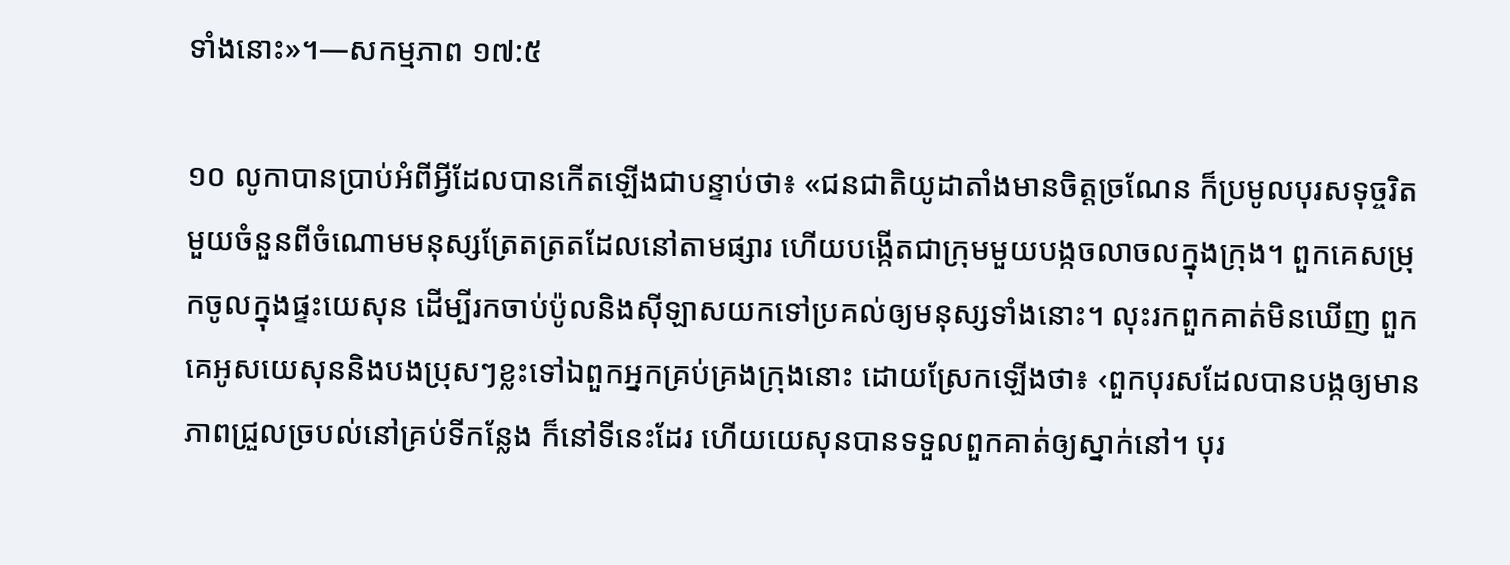ទាំងនោះ»។—សកម្មភាព ១៧:៥

១០ លូកាបានប្រាប់អំពីអ្វីដែលបានកើតឡើងជាបន្ទាប់ថា៖ «ជនជាតិយូដាតាំងមានចិត្តច្រណែន ក៏ប្រមូលបុរសទុច្ចរិតមួយចំនួនពីចំណោមមនុស្សត្រែតត្រតដែលនៅតាមផ្សារ ហើយបង្កើតជាក្រុមមួយបង្កចលាចលក្នុងក្រុង។ ពួកគេសម្រុកចូលក្នុងផ្ទះយេសុន ដើម្បីរកចាប់ប៉ូលនិងស៊ីឡាសយកទៅប្រគល់ឲ្យមនុស្សទាំងនោះ។ លុះរកពួកគាត់មិនឃើញ ពួកគេអូសយេសុននិងបងប្រុសៗខ្លះទៅឯពួកអ្នកគ្រប់គ្រងក្រុងនោះ ដោយស្រែកឡើងថា៖ ‹ពួកបុរសដែលបានបង្កឲ្យមានភាពជ្រួលច្របល់នៅគ្រប់ទីកន្លែង ក៏នៅទីនេះដែរ ហើយយេសុនបានទទួលពួកគាត់ឲ្យស្នាក់នៅ។ បុរ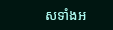សទាំងអ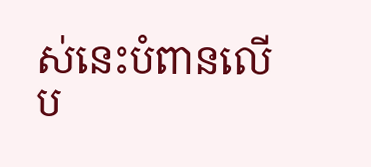ស់នេះបំពានលើប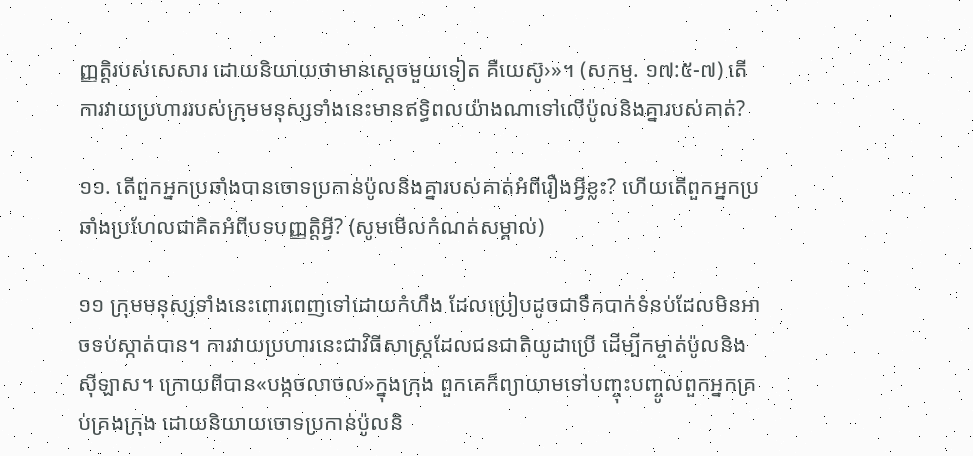ញ្ញត្ដិរបស់សេសារ ដោយនិយាយថាមានស្ដេចមួយទៀត គឺយេស៊ូ›»។ (សកម្ម. ១៧:៥-៧) តើការវាយប្រហាររបស់ក្រុមមនុស្សទាំងនេះមានឥទ្ធិពលយ៉ាងណាទៅលើប៉ូលនិងគ្នារបស់គាត់?

១១. តើពួកអ្នកប្រឆាំងបានចោទប្រកាន់ប៉ូលនិងគ្នារបស់គាត់អំពីរឿងអ្វីខ្លះ? ហើយតើពួកអ្នកប្រឆាំងប្រហែលជាគិតអំពីបទបញ្ញត្តិអ្វី? (សូមមើលកំណត់សម្គាល់)

១១ ក្រុមមនុស្សទាំងនេះពោរពេញទៅដោយកំហឹង ដែលប្រៀបដូចជាទឹកបាក់ទំនប់ដែលមិនអាចទប់ស្កាត់បាន។ ការវាយប្រហារនេះជាវិធីសាស្ត្រដែលជនជាតិយូដាប្រើ ដើម្បីកម្ចាត់ប៉ូលនិងស៊ីឡាស។ ក្រោយពីបាន«បង្កចលាចល»ក្នុងក្រុង ពួកគេក៏ព្យាយាមទៅបញ្ចុះបញ្ចូលពួកអ្នកគ្រប់គ្រងក្រុង ដោយនិយាយចោទប្រកាន់ប៉ូលនិ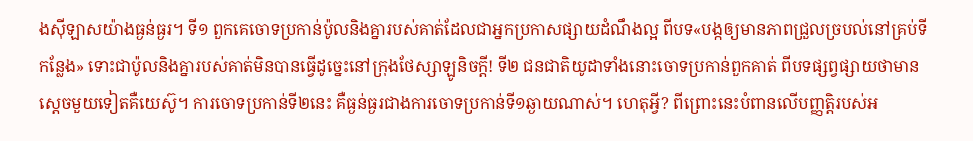ងស៊ីឡាសយ៉ាងធ្ងន់ធ្ងរ។ ទី១ ពួកគេចោទប្រកាន់ប៉ូលនិងគ្នារបស់គាត់ដែលជាអ្នកប្រកាសផ្សាយដំណឹងល្អ ពីបទ«បង្កឲ្យមានភាពជ្រួលច្របល់នៅគ្រប់ទីកន្លែង» ទោះជាប៉ូលនិងគ្នារបស់គាត់មិនបានធ្វើដូច្នេះនៅក្រុងថែស្សាឡូនិចក្ដី! ទី២ ជនជាតិយូដាទាំងនោះចោទប្រកាន់ពួកគាត់ ពីបទផ្សព្វផ្សាយថាមានស្ដេចមួយទៀតគឺយេស៊ូ។ ការចោទប្រកាន់ទី២នេះ គឺធ្ងន់ធ្ងរជាងការចោទប្រកាន់ទី១ឆ្ងាយណាស់។ ហេតុអ្វី? ពីព្រោះនេះបំពានលើបញ្ញត្តិរបស់អ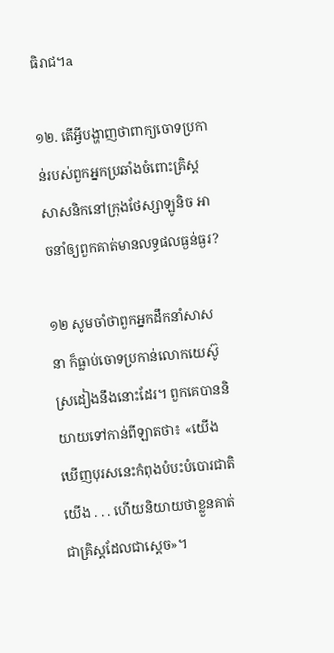ធិរាជ។a

១២. តើអ្វីបង្ហាញថាពាក្យចោទប្រកាន់របស់ពួកអ្នកប្រឆាំងចំពោះគ្រិស្តសាសនិកនៅក្រុងថែស្សាឡូនិច អាចនាំឲ្យពួកគាត់មានលទ្ធផលធ្ងន់ធ្ងរ?

១២ សូមចាំថាពួកអ្នកដឹកនាំសាសនា ក៏ធ្លាប់ចោទប្រកាន់លោកយេស៊ូស្រដៀងនឹងនោះដែរ។ ពួកគេបាននិយាយទៅកាន់ពីឡាតថា៖ «យើងឃើញបុរសនេះកំពុងបំបះបំបោរជាតិយើង . . . ហើយនិយាយថាខ្លួនគាត់ជាគ្រិស្តដែលជាស្ដេច»។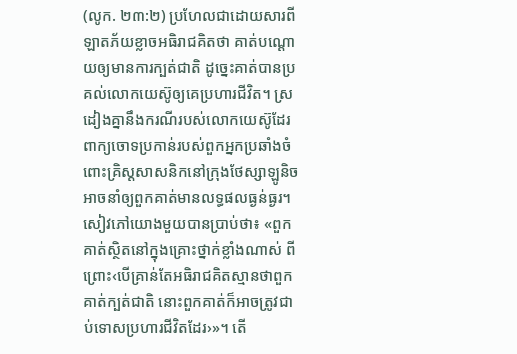(លូក. ២៣:២) ប្រហែលជាដោយសារពីឡាតភ័យខ្លាចអធិរាជគិតថា គាត់បណ្ដោយឲ្យមានការក្បត់ជាតិ ដូច្នេះគាត់បានប្រគល់លោកយេស៊ូឲ្យគេប្រហារជីវិត។ ស្រដៀងគ្នានឹងករណីរបស់លោកយេស៊ូដែរ ពាក្យចោទប្រកាន់របស់ពួកអ្នកប្រឆាំងចំពោះគ្រិស្តសាសនិកនៅក្រុងថែស្សាឡូនិច អាចនាំឲ្យពួកគាត់មានលទ្ធផលធ្ងន់ធ្ងរ។ សៀវភៅយោងមួយបានប្រាប់ថា៖ «ពួកគាត់ស្ថិតនៅក្នុងគ្រោះថ្នាក់ខ្លាំងណាស់ ពីព្រោះ‹បើគ្រាន់តែអធិរាជគិតស្មានថាពួកគាត់ក្បត់ជាតិ នោះពួកគាត់ក៏អាចត្រូវជាប់ទោសប្រហារជីវិតដែរ›»។ តើ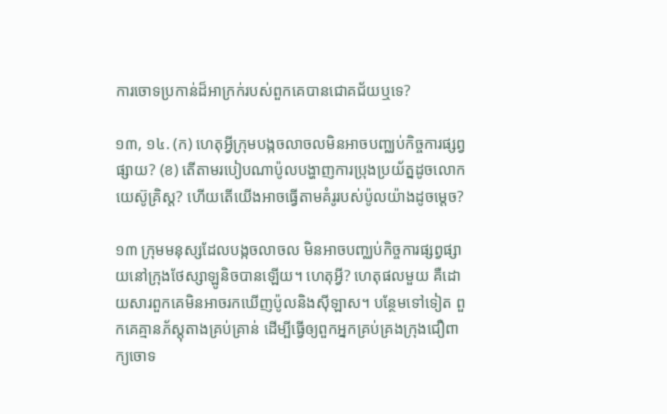ការចោទប្រកាន់ដ៏អាក្រក់របស់ពួកគេបានជោគជ័យឬទេ?

១៣, ១៤. (ក) ហេតុអ្វីក្រុមបង្កចលាចលមិនអាចបញ្ឈប់កិច្ចការផ្សព្វផ្សាយ? (ខ) តើតាមរបៀបណាប៉ូលបង្ហាញការប្រុងប្រយ័ត្នដូចលោកយេស៊ូគ្រិស្ត? ហើយតើយើងអាចធ្វើតាមគំរូរបស់ប៉ូលយ៉ាងដូចម្ដេច?

១៣ ក្រុមមនុស្សដែលបង្កចលាចល មិនអាចបញ្ឈប់កិច្ចការផ្សព្វផ្សាយនៅក្រុងថែស្សាឡូនិចបានឡើយ។ ហេតុអ្វី? ហេតុផលមួយ គឺដោយសារពួកគេមិនអាចរកឃើញប៉ូលនិងស៊ីឡាស។ បន្ថែមទៅទៀត ពួកគេគ្មានភ័ស្តុតាងគ្រប់គ្រាន់ ដើម្បីធ្វើឲ្យពួកអ្នកគ្រប់គ្រងក្រុងជឿពាក្យចោទ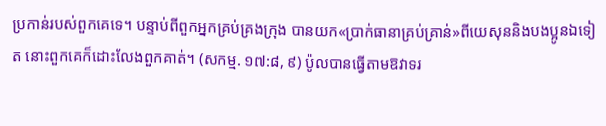ប្រកាន់របស់ពួកគេទេ។ បន្ទាប់ពីពួកអ្នកគ្រប់គ្រងក្រុង បានយក«ប្រាក់ធានាគ្រប់គ្រាន់»ពីយេសុននិងបងប្អូនឯទៀត នោះពួកគេក៏ដោះលែងពួកគាត់។ (សកម្ម. ១៧:៨, ៩) ប៉ូលបានធ្វើតាមឱវាទរ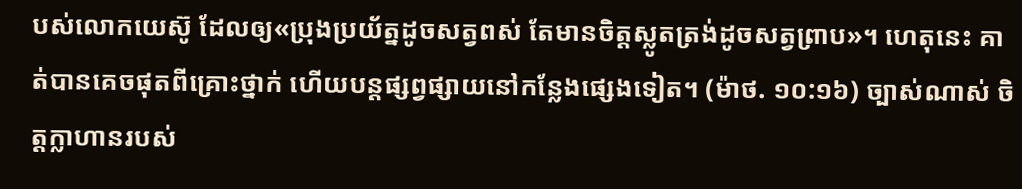បស់លោកយេស៊ូ ដែលឲ្យ«ប្រុងប្រយ័ត្នដូចសត្វពស់ តែមានចិត្តស្លូតត្រង់ដូចសត្វព្រាប»។ ហេតុនេះ គាត់បានគេចផុតពីគ្រោះថ្នាក់ ហើយបន្តផ្សព្វផ្សាយនៅកន្លែងផ្សេងទៀត។ (ម៉ាថ. ១០:១៦) ច្បាស់ណាស់ ចិត្តក្លាហានរបស់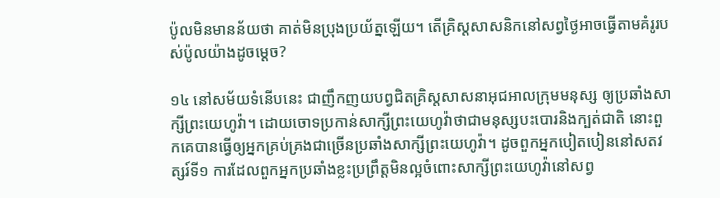ប៉ូលមិនមានន័យថា គាត់មិនប្រុងប្រយ័ត្នឡើយ។ តើគ្រិស្តសាសនិកនៅសព្វថ្ងៃអាចធ្វើតាមគំរូរបស់ប៉ូលយ៉ាងដូចម្ដេច?

១៤ នៅសម័យទំនើបនេះ ជាញឹកញយបព្វជិតគ្រិស្តសាសនាអុជអាលក្រុមមនុស្ស ឲ្យប្រឆាំងសាក្សីព្រះយេហូវ៉ា។ ដោយចោទប្រកាន់សាក្សីព្រះយេហូវ៉ាថាជាមនុស្សបះបោរនិងក្បត់ជាតិ នោះពួកគេបានធ្វើឲ្យអ្នកគ្រប់គ្រងជាច្រើនប្រឆាំងសាក្សីព្រះយេហូវ៉ា។ ដូចពួកអ្នកបៀតបៀននៅសតវត្សរ៍ទី១ ការដែលពួកអ្នកប្រឆាំងខ្លះប្រព្រឹត្តមិនល្អចំពោះសាក្សីព្រះយេហូវ៉ានៅសព្វ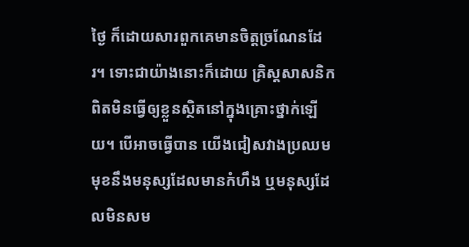ថ្ងៃ ក៏ដោយសារពួកគេមានចិត្តច្រណែនដែរ។ ទោះជាយ៉ាងនោះក៏ដោយ គ្រិស្តសាសនិកពិតមិនធ្វើឲ្យខ្លួនស្ថិតនៅក្នុងគ្រោះថ្នាក់ឡើយ។ បើអាចធ្វើបាន យើងជៀសវាងប្រឈមមុខនឹងមនុស្សដែលមានកំហឹង ឬមនុស្សដែលមិនសម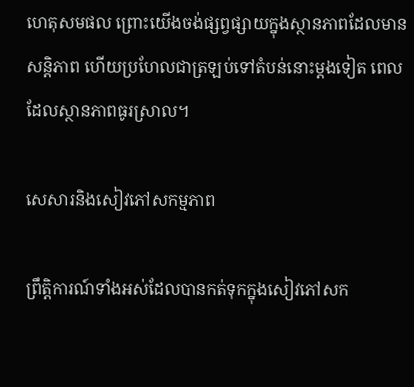ហេតុសមផល ព្រោះយើងចង់ផ្សព្វផ្សាយក្នុងស្ថានភាពដែលមានសន្តិភាព ហើយប្រហែលជាត្រឡប់ទៅតំបន់នោះម្ដងទៀត ពេលដែលស្ថានភាពធូរស្រាល។

សេសារនិងសៀវភៅសកម្មភាព

ព្រឹត្តិការណ៍ទាំងអស់ដែលបានកត់ទុកក្នុងសៀវភៅសក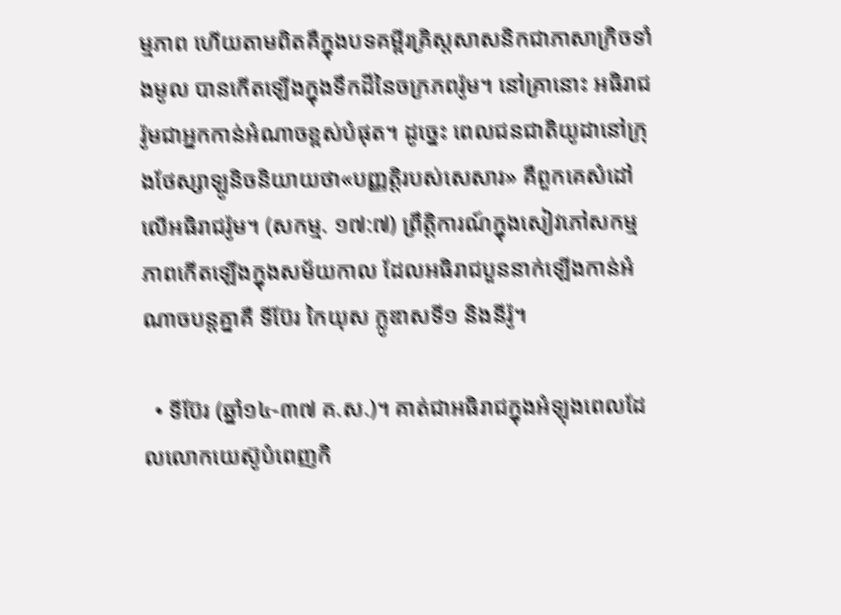ម្មភាព ហើយតាមពិតគឺក្នុងបទគម្ពីរគ្រិស្តសាសនិកជាភាសាក្រិចទាំងមូល បានកើតឡើងក្នុងទឹកដីនៃចក្រភពរ៉ូម។ នៅគ្រានោះ អធិរាជរ៉ូមជាអ្នកកាន់អំណាចខ្ពស់បំផុត។ ដូច្នេះ ពេលជនជាតិយូដានៅក្រុងថែស្សាឡូនិចនិយាយថា«បញ្ញត្ដិរបស់សេសារ» គឺពួកគេសំដៅលើអធិរាជរ៉ូម។ (សកម្ម. ១៧:៧) ព្រឹត្តិការណ៍ក្នុងសៀវភៅសកម្មភាពកើតឡើងក្នុងសម័យកាល ដែលអធិរាជបួននាក់ឡើងកាន់អំណាចបន្តគ្នាគឺ ទីប៊ែរ កៃយុស ក្លូឌាសទី១ និងនីរ៉ូ។

  • ទីប៊ែរ (ឆ្នាំ១៤-៣៧ គ.ស.)។ គាត់ជាអធិរាជក្នុងអំឡុងពេលដែលលោកយេស៊ូបំពេញកិ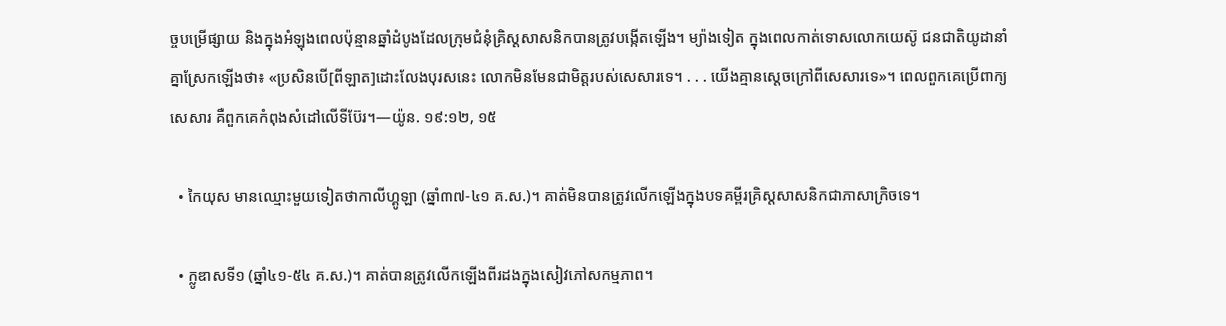ច្ចបម្រើផ្សាយ និងក្នុងអំឡុងពេលប៉ុន្មានឆ្នាំដំបូងដែលក្រុមជំនុំគ្រិស្តសាសនិកបានត្រូវបង្កើតឡើង។ ម្យ៉ាងទៀត ក្នុងពេលកាត់ទោសលោកយេស៊ូ ជនជាតិយូដានាំគ្នាស្រែកឡើងថា៖ «ប្រសិនបើ[ពីឡាត]ដោះលែងបុរសនេះ លោកមិនមែនជាមិត្តរបស់សេសារទេ។ . . . យើងគ្មានស្ដេចក្រៅពីសេសារទេ»។ ពេលពួកគេប្រើពាក្យសេសារ គឺពួកគេកំពុងសំដៅលើទីប៊ែរ។—យ៉ូន. ១៩:១២, ១៥

  • កៃយុស មានឈ្មោះមួយទៀតថាកាលីហ្គូឡា (ឆ្នាំ៣៧-៤១ គ.ស.)។ គាត់មិនបានត្រូវលើកឡើងក្នុងបទគម្ពីរគ្រិស្តសាសនិកជាភាសាក្រិចទេ។

  • ក្លូឌាសទី១ (ឆ្នាំ៤១-៥៤ គ.ស.)។ គាត់បានត្រូវលើកឡើងពីរដងក្នុងសៀវភៅសកម្មភាព។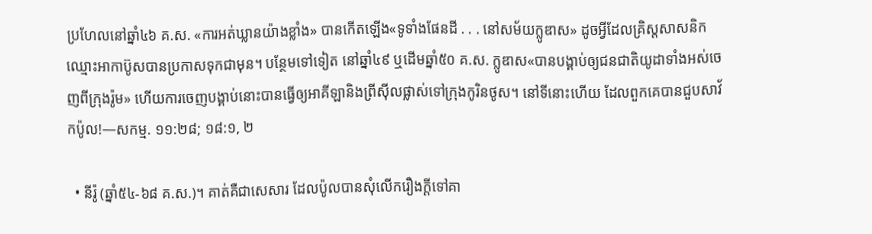ប្រហែលនៅឆ្នាំ៤៦ គ.ស. «ការអត់ឃ្លានយ៉ាងខ្លាំង» បានកើតឡើង«ទូទាំងផែនដី . . . នៅសម័យក្លូឌាស» ដូចអ្វីដែលគ្រិស្តសាសនិកឈ្មោះអាកាប៊ូសបានប្រកាសទុកជាមុន។ បន្ថែមទៅទៀត នៅឆ្នាំ៤៩ ឬដើមឆ្នាំ៥០ គ.ស. ក្លូឌាស«បានបង្គាប់ឲ្យជនជាតិយូដាទាំងអស់ចេញពីក្រុងរ៉ូម» ហើយការចេញបង្គាប់នោះបានធ្វើឲ្យអាគីឡានិងព្រីស៊ីលផ្លាស់ទៅក្រុងកូរិនថូស។ នៅទីនោះហើយ ដែលពួកគេបានជួបសាវ័កប៉ូល!—សកម្ម. ១១:២៨; ១៨:១, ២

  • នីរ៉ូ (ឆ្នាំ៥៤-៦៨ គ.ស.)។ គាត់គឺជាសេសារ ដែលប៉ូលបានសុំលើករឿងក្ដីទៅគា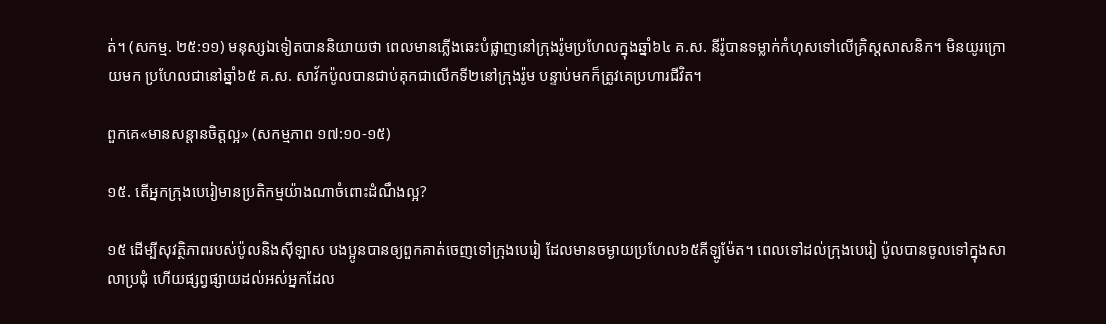ត់។ (សកម្ម. ២៥:១១) មនុស្សឯទៀតបាននិយាយថា ពេលមានភ្លើងឆេះបំផ្លាញនៅក្រុងរ៉ូមប្រហែលក្នុងឆ្នាំ៦៤ គ.ស. នីរ៉ូបានទម្លាក់កំហុសទៅលើគ្រិស្តសាសនិក។ មិនយូរក្រោយមក ប្រហែលជានៅឆ្នាំ៦៥ គ.ស. សាវ័កប៉ូលបានជាប់គុកជាលើកទី២នៅក្រុងរ៉ូម បន្ទាប់មកក៏ត្រូវគេប្រហារជីវិត។

ពួកគេ«មានសន្ដានចិត្តល្អ» (សកម្មភាព ១៧:១០-១៥)

១៥. តើអ្នកក្រុងបេរៀមានប្រតិកម្មយ៉ាងណាចំពោះដំណឹងល្អ?

១៥ ដើម្បីសុវត្ថិភាពរបស់ប៉ូលនិងស៊ីឡាស បងប្អូនបានឲ្យពួកគាត់ចេញទៅក្រុងបេរៀ ដែលមានចម្ងាយប្រហែល៦៥គីឡូម៉ែត។ ពេលទៅដល់ក្រុងបេរៀ ប៉ូលបានចូលទៅក្នុងសាលាប្រជុំ ហើយផ្សព្វផ្សាយដល់អស់អ្នកដែល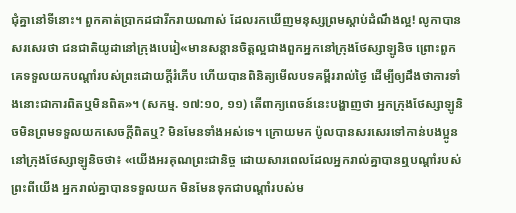ជុំគ្នានៅទីនោះ។ ពួកគាត់ប្រាកដជារីករាយណាស់ ដែលរកឃើញមនុស្សព្រមស្ដាប់ដំណឹងល្អ! លូកាបានសរសេរថា ជនជាតិយូដានៅក្រុងបេរៀ«មានសន្ដានចិត្តល្អជាងពួកអ្នកនៅក្រុងថែស្សាឡូនិច ព្រោះពួកគេទទួលយកបណ្ដាំរបស់ព្រះដោយក្ដីរំភើប ហើយបានពិនិត្យមើលបទគម្ពីររាល់ថ្ងៃ ដើម្បីឲ្យដឹងថាការទាំងនោះជាការពិតឬមិនពិត»។ (សកម្ម. ១៧:១០, ១១) តើពាក្យពេចន៍នេះបង្ហាញថា អ្នកក្រុងថែស្សាឡូនិចមិនព្រមទទួលយកសេចក្ដីពិតឬ? មិនមែនទាំងអស់ទេ។ ក្រោយមក ប៉ូលបានសរសេរទៅកាន់បងប្អូននៅក្រុងថែស្សាឡូនិចថា៖ «យើងអរគុណព្រះជានិច្ច ដោយសារពេលដែលអ្នករាល់គ្នាបានឮបណ្ដាំរបស់ព្រះពីយើង អ្នករាល់គ្នាបានទទួលយក មិនមែនទុកជាបណ្ដាំរបស់ម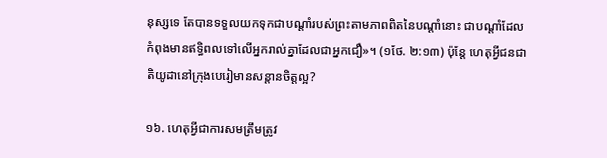នុស្សទេ តែបានទទួលយកទុកជាបណ្ដាំរបស់ព្រះតាមភាពពិតនៃបណ្ដាំនោះ ជាបណ្ដាំដែលកំពុងមានឥទ្ធិពលទៅលើអ្នករាល់គ្នាដែលជាអ្នកជឿ»។ (១ថែ. ២:១៣) ប៉ុន្តែ ហេតុអ្វីជនជាតិយូដានៅក្រុងបេរៀមានសន្ដានចិត្តល្អ?

១៦. ហេតុអ្វីជាការសមត្រឹមត្រូវ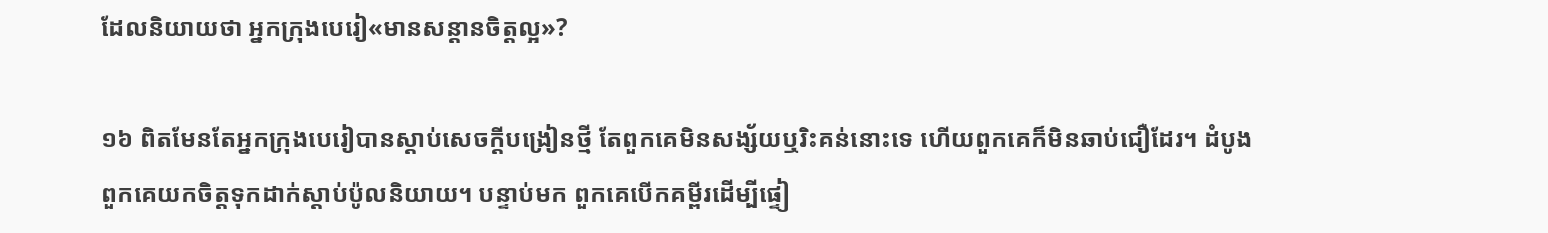ដែលនិយាយថា អ្នកក្រុងបេរៀ«មានសន្ដានចិត្តល្អ»?

១៦ ពិតមែនតែអ្នកក្រុងបេរៀបានស្ដាប់សេចក្ដីបង្រៀនថ្មី តែពួកគេមិនសង្ស័យឬរិះគន់នោះទេ ហើយពួកគេក៏មិនឆាប់ជឿដែរ។ ដំបូង ពួកគេយកចិត្តទុកដាក់ស្ដាប់ប៉ូលនិយាយ។ បន្ទាប់មក ពួកគេបើកគម្ពីរដើម្បីផ្ទៀ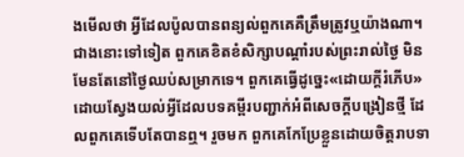ងមើលថា អ្វីដែលប៉ូលបានពន្យល់ពួកគេគឺត្រឹមត្រូវឬយ៉ាងណា។ ជាងនោះទៅទៀត ពួកគេខិតខំសិក្សាបណ្ដាំរបស់ព្រះរាល់ថ្ងៃ មិនមែនតែនៅថ្ងៃឈប់សម្រាកទេ។ ពួកគេធ្វើដូច្នេះ«ដោយក្ដីរំភើប» ដោយស្វែងយល់អ្វីដែលបទគម្ពីរបញ្ជាក់អំពីសេចក្ដីបង្រៀនថ្មី ដែលពួកគេទើបតែបានឮ។ រួចមក ពួកគេកែប្រែខ្លួនដោយចិត្តរាបទា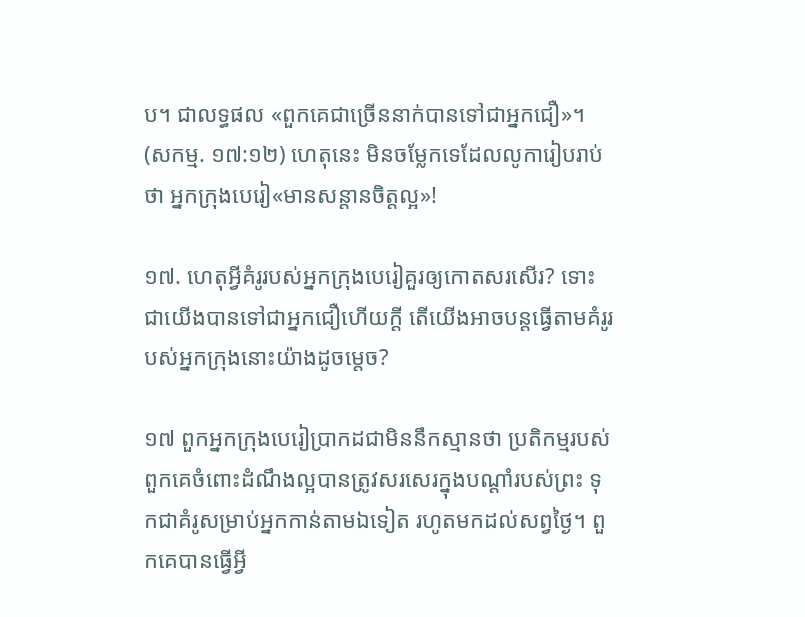ប។ ជាលទ្ធផល «ពួកគេជាច្រើននាក់បានទៅជាអ្នកជឿ»។ (សកម្ម. ១៧:១២) ហេតុនេះ មិនចម្លែកទេដែលលូការៀបរាប់ថា អ្នកក្រុងបេរៀ«មានសន្ដានចិត្តល្អ»!

១៧. ហេតុអ្វីគំរូរបស់អ្នកក្រុងបេរៀគួរឲ្យកោតសរសើរ? ទោះជាយើងបានទៅជាអ្នកជឿហើយក្ដី តើយើងអាចបន្តធ្វើតាមគំរូរបស់អ្នកក្រុងនោះយ៉ាងដូចម្ដេច?

១៧ ពួកអ្នកក្រុងបេរៀប្រាកដជាមិននឹកស្មានថា ប្រតិកម្មរបស់ពួកគេចំពោះដំណឹងល្អបានត្រូវសរសេរក្នុងបណ្ដាំរបស់ព្រះ ទុកជាគំរូសម្រាប់អ្នកកាន់តាមឯទៀត រហូតមកដល់សព្វថ្ងៃ។ ពួកគេបានធ្វើអ្វី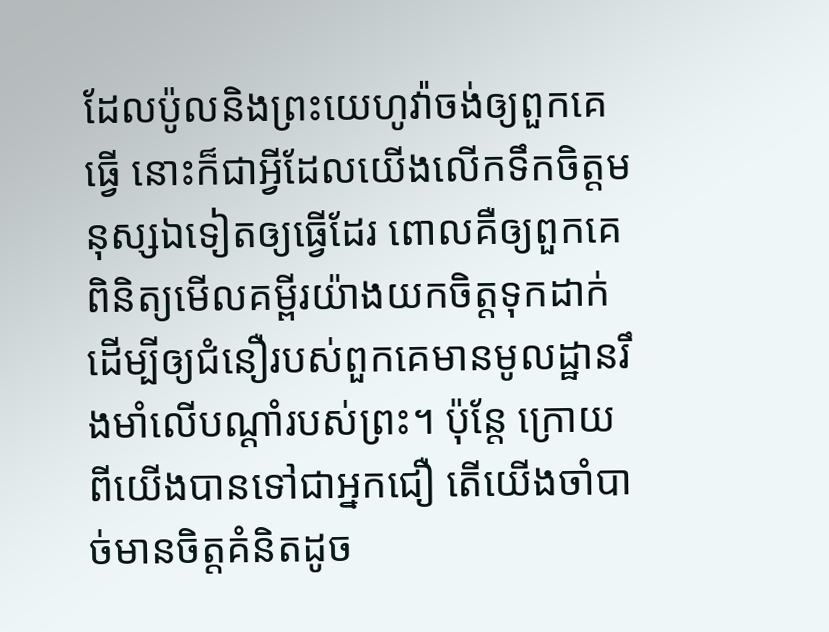ដែលប៉ូលនិងព្រះយេហូវ៉ាចង់ឲ្យពួកគេធ្វើ នោះក៏ជាអ្វីដែលយើងលើកទឹកចិត្តមនុស្សឯទៀតឲ្យធ្វើដែរ ពោលគឺឲ្យពួកគេពិនិត្យមើលគម្ពីរយ៉ាងយកចិត្តទុកដាក់ ដើម្បីឲ្យជំនឿរបស់ពួកគេមានមូលដ្ឋានរឹងមាំលើបណ្ដាំរបស់ព្រះ។ ប៉ុន្តែ ក្រោយពីយើងបានទៅជាអ្នកជឿ តើយើងចាំបាច់មានចិត្តគំនិតដូច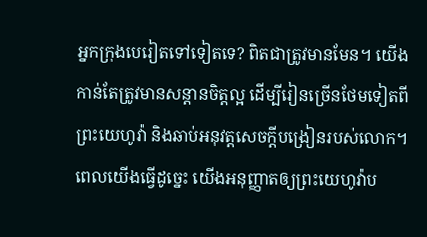អ្នកក្រុងបេរៀតទៅទៀតទេ? ពិតជាត្រូវមានមែន។ យើងកាន់តែត្រូវមានសន្ដានចិត្តល្អ ដើម្បីរៀនច្រើនថែមទៀតពីព្រះយេហូវ៉ា និងឆាប់អនុវត្តសេចក្ដីបង្រៀនរបស់លោក។ ពេលយើងធ្វើដូច្នេះ យើងអនុញ្ញាតឲ្យព្រះយេហូវ៉ាប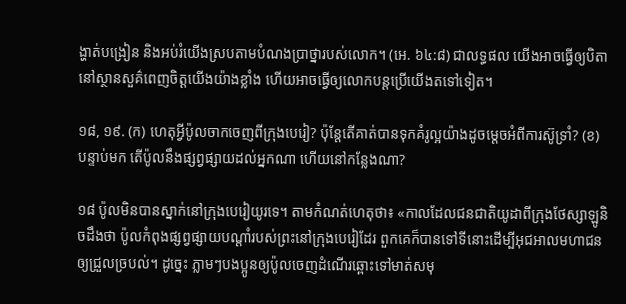ង្ហាត់បង្រៀន និងអប់រំយើងស្របតាមបំណងប្រាថ្នារបស់លោក។ (អេ. ៦៤:៨) ជាលទ្ធផល យើងអាចធ្វើឲ្យបិតានៅស្ថានសួគ៌ពេញចិត្តយើងយ៉ាងខ្លាំង ហើយអាចធ្វើឲ្យលោកបន្តប្រើយើងតទៅទៀត។

១៨, ១៩. (ក) ហេតុអ្វីប៉ូលចាកចេញពីក្រុងបេរៀ? ប៉ុន្តែតើគាត់បានទុកគំរូល្អយ៉ាងដូចម្ដេចអំពីការស៊ូទ្រាំ? (ខ) បន្ទាប់មក តើប៉ូលនឹងផ្សព្វផ្សាយដល់អ្នកណា ហើយនៅកន្លែងណា?

១៨ ប៉ូលមិនបានស្នាក់នៅក្រុងបេរៀយូរទេ។ តាមកំណត់ហេតុថា៖ «កាលដែលជនជាតិយូដាពីក្រុងថែស្សាឡូនិចដឹងថា ប៉ូលកំពុងផ្សព្វផ្សាយបណ្ដាំរបស់ព្រះនៅក្រុងបេរៀដែរ ពួកគេក៏បានទៅទីនោះដើម្បីអុជអាលមហាជនឲ្យជ្រួលច្របល់។ ដូច្នេះ ភ្លាមៗបងប្អូនឲ្យប៉ូលចេញដំណើរឆ្ពោះទៅមាត់សមុ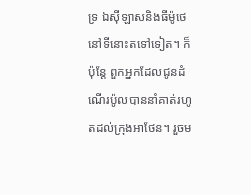ទ្រ ឯស៊ីឡាសនិងធីម៉ូថេនៅទីនោះតទៅទៀត។ ក៏ប៉ុន្តែ ពួកអ្នកដែលជូនដំណើរប៉ូលបាននាំគាត់រហូតដល់ក្រុងអាថែន។ រួចម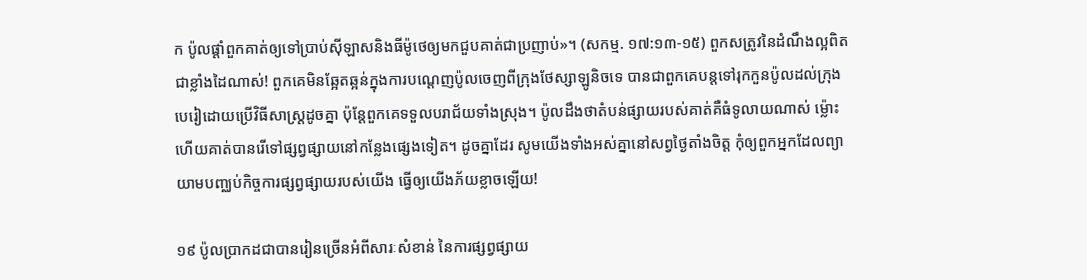ក ប៉ូលផ្ដាំពួកគាត់ឲ្យទៅប្រាប់ស៊ីឡាសនិងធីម៉ូថេឲ្យមកជួបគាត់ជាប្រញាប់»។ (សកម្ម. ១៧:១៣-១៥) ពួកសត្រូវនៃដំណឹងល្អពិតជាខ្លាំងដៃណាស់! ពួកគេមិនឆ្អែតឆ្អន់ក្នុងការបណ្ដេញប៉ូលចេញពីក្រុងថែស្សាឡូនិចទេ បានជាពួកគេបន្តទៅរុកកួនប៉ូលដល់ក្រុងបេរៀដោយប្រើវិធីសាស្ត្រដូចគ្នា ប៉ុន្តែពួកគេទទួលបរាជ័យទាំងស្រុង។ ប៉ូលដឹងថាតំបន់ផ្សាយរបស់គាត់គឺធំទូលាយណាស់ ម្ល៉ោះហើយគាត់បានរើទៅផ្សព្វផ្សាយនៅកន្លែងផ្សេងទៀត។ ដូចគ្នាដែរ សូមយើងទាំងអស់គ្នានៅសព្វថ្ងៃតាំងចិត្ត កុំឲ្យពួកអ្នកដែលព្យាយាមបញ្ឈប់កិច្ចការផ្សព្វផ្សាយរបស់យើង ធ្វើឲ្យយើងភ័យខ្លាចឡើយ!

១៩ ប៉ូលប្រាកដជាបានរៀនច្រើនអំពីសារៈសំខាន់ នៃការផ្សព្វផ្សាយ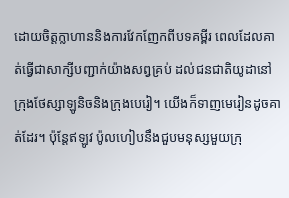ដោយចិត្តក្លាហាននិងការវែកញែកពីបទគម្ពីរ ពេលដែលគាត់ធ្វើជាសាក្សីបញ្ជាក់យ៉ាងសព្វគ្រប់ ដល់ជនជាតិយូដានៅក្រុងថែស្សាឡូនិចនិងក្រុងបេរៀ។ យើងក៏ទាញមេរៀនដូចគាត់ដែរ។ ប៉ុន្តែឥឡូវ ប៉ូលហៀបនឹងជួបមនុស្សមួយក្រុ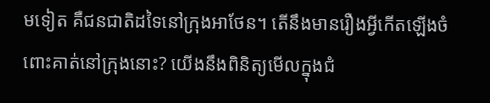មទៀត គឺជនជាតិដទៃនៅក្រុងអាថែន។ តើនឹងមានរឿងអ្វីកើតឡើងចំពោះគាត់នៅក្រុងនោះ? យើងនឹងពិនិត្យមើលក្នុងជំ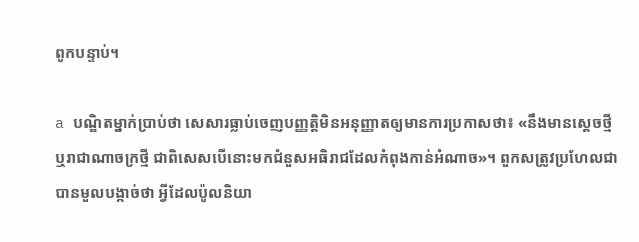ពូកបន្ទាប់។

a បណ្ឌិតម្នាក់ប្រាប់ថា សេសារធ្លាប់ចេញបញ្ញត្តិមិនអនុញ្ញាតឲ្យមានការប្រកាសថា៖ «នឹងមានស្ដេចថ្មីឬរាជាណាចក្រថ្មី ជាពិសេសបើនោះមកជំនួសអធិរាជដែលកំពុងកាន់អំណាច»។ ពួកសត្រូវប្រហែលជាបានមួលបង្កាច់ថា អ្វីដែលប៉ូលនិយា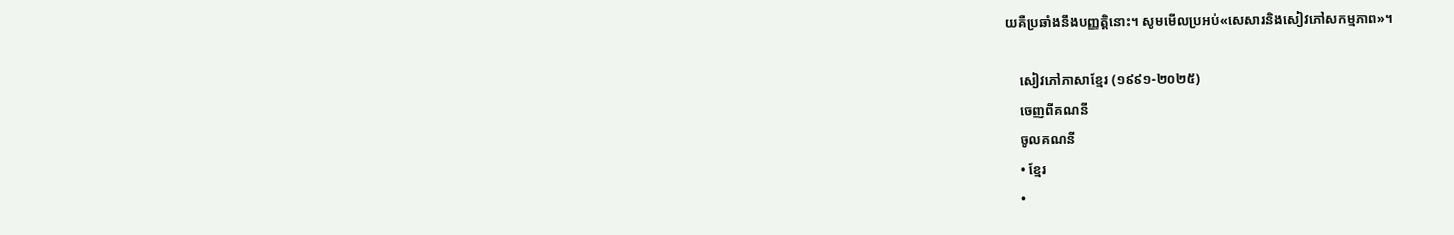យគឺប្រឆាំងនឹងបញ្ញត្តិនោះ។ សូមមើលប្រអប់«សេសារនិងសៀវភៅសកម្មភាព»។

    សៀវភៅភាសាខ្មែរ (១៩៩១-២០២៥)
    ចេញពីគណនី
    ចូលគណនី
    • ខ្មែរ
    •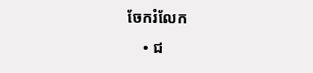ចែករំលែក
    • ជ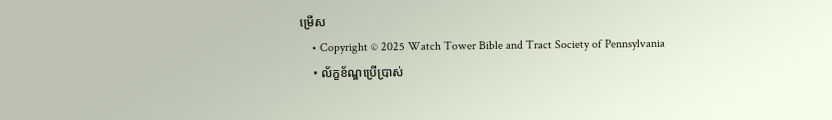ម្រើស
    • Copyright © 2025 Watch Tower Bible and Tract Society of Pennsylvania
    • ល័ក្ខខ័ណ្ឌប្រើប្រាស់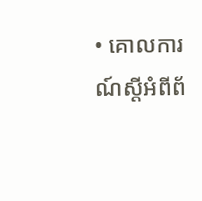• គោលការណ៍ស្ដីអំពីព័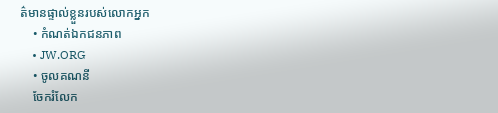ត៌មានផ្ទាល់ខ្លួនរបស់លោកអ្នក
    • កំណត់ឯកជនភាព
    • JW.ORG
    • ចូលគណនី
    ចែករំលែក